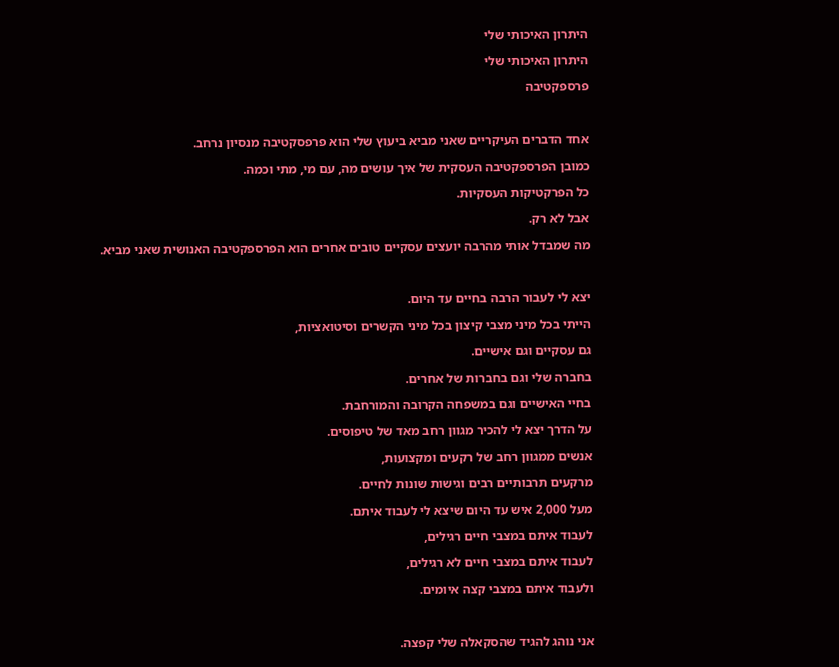היתרון האיכותי שלי

היתרון האיכותי שלי

פרספקטיבה



אחד הדברים העיקריים שאני מביא ביעוץ שלי הוא פרפסקטיבה מנסיון נרחב.

כמובן הפרספקטיבה העסקית של איך עושים מה, עם מי, מתי וכמה.

כל הפרקטיקות העסקיות.

אבל לא רק.

מה שמבדל אותי מהרבה יועצים עסקיים טובים אחרים הוא הפרספקטיבה האנושית שאני מביא.



יצא לי לעבור הרבה בחיים עד היום.

הייתי בכל מיני מצבי קיצון בכל מיני הקשרים וסיטואציות,

גם עסקיים וגם אישיים.

בחברה שלי וגם בחברות של אחרים.

בחיי האישיים וגם במשפחה הקרובה והמורחבת.

על הדרך יצא לי להכיר מגוון רחב מאד של טיפוסים.

אנשים ממגוון רחב של רקעים ומקצועות,

מרקעים תרבותיים רבים וגישות שונות לחיים.

מעל 2,000 איש עד היום שיצא לי לעבוד איתם.

לעבוד איתם במצבי חיים רגילים,

לעבוד איתם במצבי חיים לא רגילים,

ולעבוד איתם במצבי קצה איומים.



אני נוהג להגיד שהסקאלה שלי קפצה.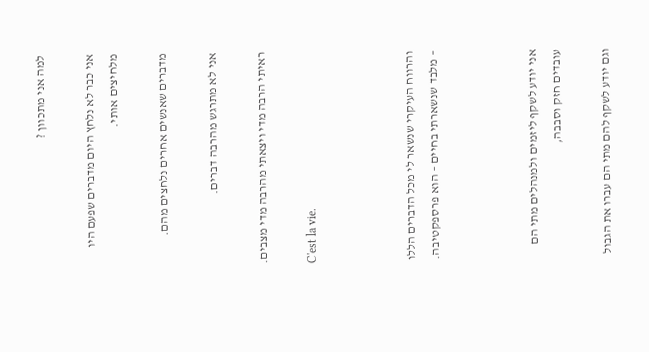למה אני מתכוון ?

אני כבר לא נלחץ היום מדברים שפעם היו מלחיצים אותי.

מדברים שאנשים אחרים נלחצים מהם.

אני לא מתרגש מהרבה דברים.

ראיתי הרבה מדי ויצאתי מהרבה מדי מצבים.

C'est la vie.



והרווח העיקרי שנשאר לי מכל הדברים הללו – מלבד שנשארתי בחיים – הוא פרספקטיבה.



אני יודע לשקף ליזמים ולמנהלים מתי הם עובדים חזק וסבבה,

וגם יודע לשקף להם מתי הם עברו את הגבול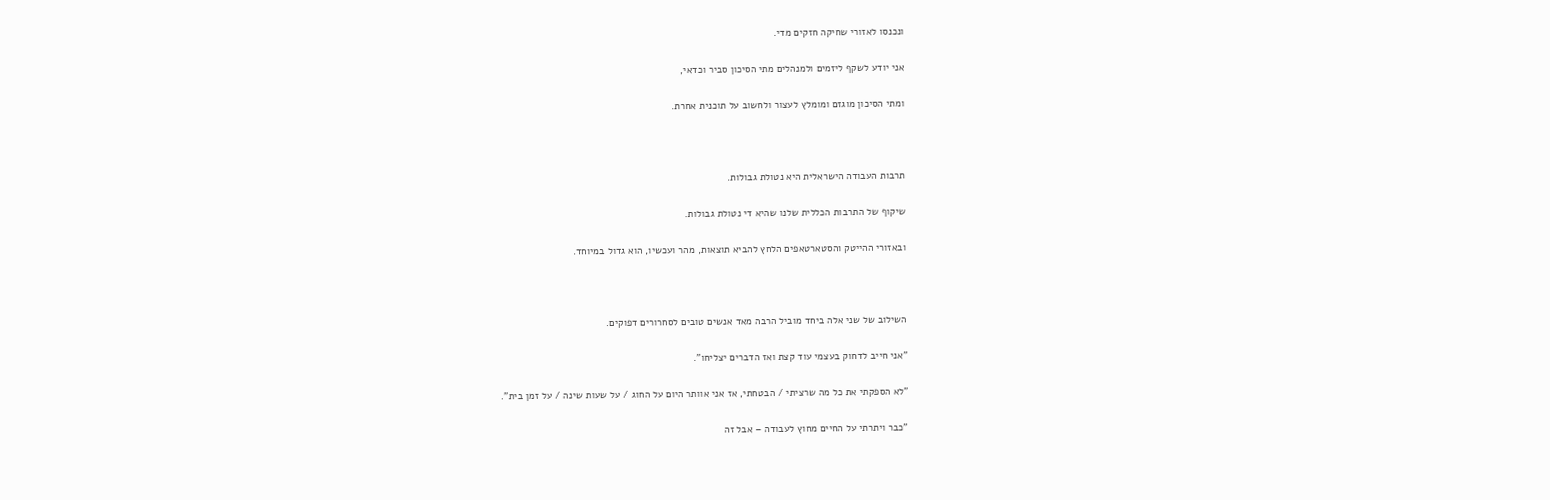ונכנסו לאזורי שחיקה חזקים מדי.

אני יודע לשקף ליזמים ולמנהלים מתי הסיכון סביר וכדאי,

ומתי הסיכון מוגזם ומומלץ לעצור ולחשוב על תוכנית אחרת.



תרבות העבודה הישראלית היא נטולת גבולות.

שיקוף של התרבות הכללית שלנו שהיא די נטולת גבולות.

ובאזורי ההייטק והסטארטאפים הלחץ להביא תוצאות, מהר ועכשיו, הוא גדול במיוחד.



השילוב של שני אלה ביחד מוביל הרבה מאד אנשים טובים לסחרורים דפוקים.

"אני חייב לדחוק בעצמי עוד קצת ואז הדברים יצליחו".

"לא הספקתי את כל מה שרציתי / הבטחתי, אז אני אוותר היום על החוג / על שעות שינה / על זמן בית".

"כבר ויתרתי על החיים מחוץ לעבודה – אבל זה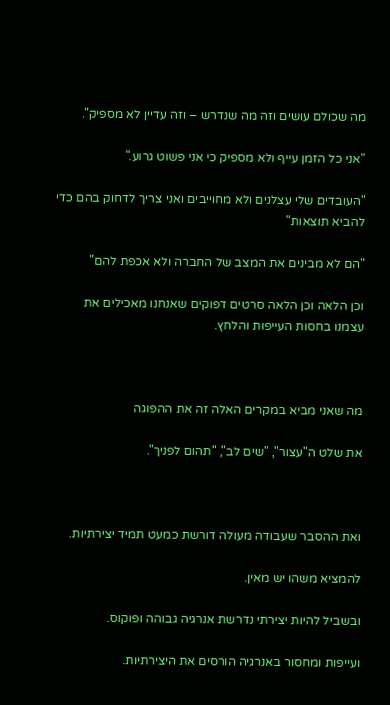מה שכולם עושים וזה מה שנדרש – וזה עדיין לא מספיק".

"אני כל הזמן עייף ולא מספיק כי אני פשוט גרוע."

"העובדים שלי עצלנים ולא מחוייבים ואני צריך לדחוק בהם כדי להביא תוצאות"

"הם לא מבינים את המצב של החברה ולא אכפת להם"

וכן הלאה וכן הלאה סרטים דפוקים שאנחנו מאכילים את עצמנו בחסות העייפות והלחץ.



מה שאני מביא במקרים האלה זה את ההפוגה

את שלט ה"עצור", "שים לב", "תהום לפניך".



ואת ההסבר שעבודה מעולה דורשת כמעט תמיד יצירתיות.

להמציא משהו יש מאין.

ובשביל להיות יצירתי נדרשת אנרגיה גבוהה ופוקוס.

ועייפות ומחסור באנרגיה הורסים את היצירתיות.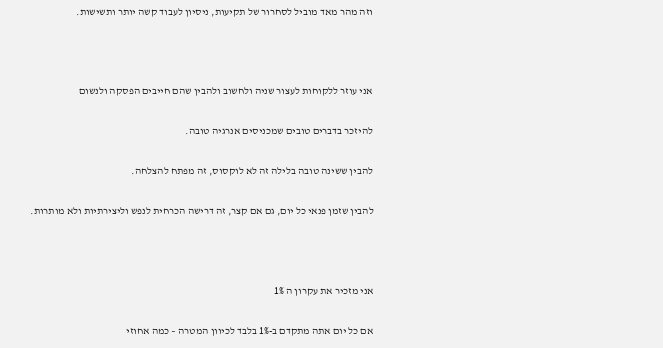וזה מהר מאד מוביל לסחרור של תקיעות, ניסיון לעבוד קשה יותר ותשישות.



אני עוזר ללקוחות לעצור שניה ולחשוב ולהבין שהם חייבים הפסקה ולנשום

להיזכר בדברים טובים שמכניסים אנרגיה טובה.

להבין ששינה טובה בלילה זה לא לוקסוס, זה מפתח להצלחה.

להבין שזמן פנאי כל יום, גם אם קצר, זה דרישה הכרחית לנפש וליצירתיות ולא מותרות.



אני מזכיר את עקרון ה 1%

אם כל יום אתה מתקדם ב-1% בלבד לכיוון המטרה – כמה אחוזי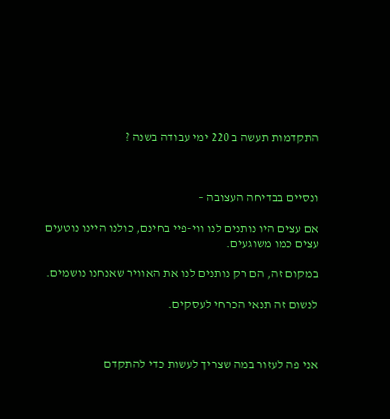התקדמות תעשה ב 220 ימי עבודה בשנה ?



ונסיים בבדיחה העצובה –

אם עצים היו נותנים לנו ווי-פיי בחינם, כולנו היינו נוטעים עצים כמו משוגעים.

במקום זה, הם רק נותנים לנו את האוויר שאנחנו נושמים.

לנשום זה תנאי הכרחי לעסקים.



אני פה לעזור במה שצריך לעשות כדי להתקדם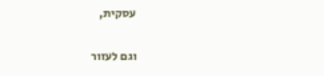עסקית,

וגם לעזור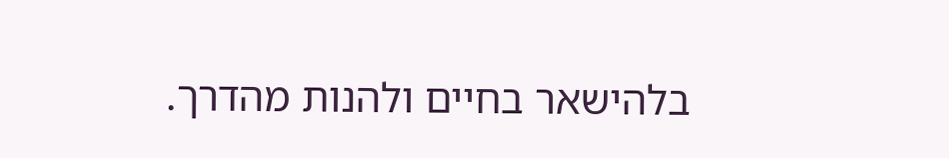בלהישאר בחיים ולהנות מהדרך.